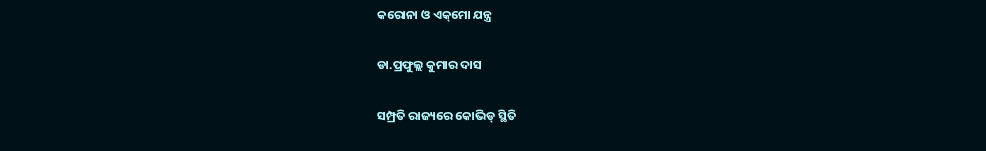କରୋନା ଓ ଏକ୍‌ମୋ ଯନ୍ତ୍ର

ଡା.ପ୍ରଫୁଲ୍ଲ କୁମାର ଦାସ

ସମ୍ପ୍ରତି ରାଜ୍ୟରେ କୋଭିଡ୍‌ ସ୍ଥିତି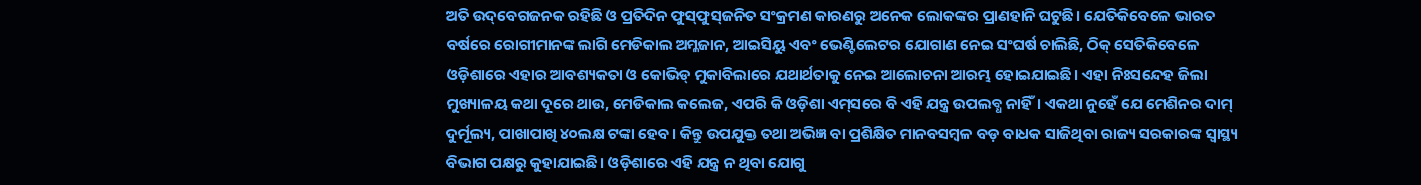ଅତି ଉଦ୍‌ବେଗଜନକ ରହିଛି ଓ ପ୍ରତିଦିନ ଫୁସ୍‌ଫୁସ୍‌ଜନିତ ସଂକ୍ରମଣ କାରଣରୁ ଅନେକ ଲୋକଙ୍କର ପ୍ରାଣହାନି ଘଟୁଛି। ଯେତିକିବେଳେ ଭାରତ ବର୍ଷରେ ରୋଗୀମାନଙ୍କ ଲାଗି ମେଡିକାଲ ଅମ୍ଳଜାନ, ଆଇସିୟୁ ଏବଂ ଭେଣ୍ଟିଲେଟର ଯୋଗାଣ ନେଇ ସଂଘର୍ଷ ଚାଲିଛି, ଠିକ୍‌ ସେତିକିବେଳେ ଓଡ଼ିଶାରେ ଏହାର ଆବଶ୍ୟକତା ଓ କୋଭିଡ୍‌ ମୁକାବିଲାରେ ଯଥାର୍ଥତାକୁ ନେଇ ଆଲୋଚନା ଆରମ୍ଭ ହୋଇଯାଇଛି। ଏହା ନିଃସନ୍ଦେହ ଜିଲା ମୁଖ୍ୟାଳୟ କଥା ଦୂରେ ଥାଉ, ମେଡିକାଲ କଲେଜ, ଏପରି କି ଓଡ଼ିଶା ଏମ୍‌ସରେ ବି ଏହି ଯନ୍ତ୍ର ଉପଲବ୍ଧ ନାହିଁ। ଏକଥା ନୁହେଁ ଯେ ମେଶିନର ଦାମ୍‌ ଦୁର୍ମୂଲ୍ୟ, ପାଖାପାଖି ୪୦ଲକ୍ଷ ଟଙ୍କା ହେବ। କିନ୍ତୁ ଉପଯୁକ୍ତ ତଥା ଅଭିଜ୍ଞ ବା ପ୍ରଶିକ୍ଷିତ ମାନବସମ୍ବଳ ବଡ଼ ବାଧକ ସାଜିଥିବା ରାଜ୍ୟ ସରକାରଙ୍କ ସ୍ବାସ୍ଥ୍ୟ ବିଭାଗ ପକ୍ଷରୁ କୁହାଯାଇଛି। ଓଡ଼ିଶାରେ ଏହି ଯନ୍ତ୍ର ନ ଥିବା ଯୋଗୁ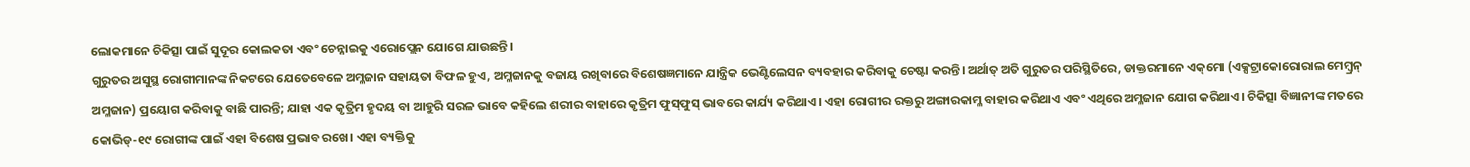ଲୋକମାନେ ଚିକିତ୍ସା ପାଇଁ ସୁଦୂର କୋଲକତା ଏବଂ ଚେନ୍ନାଇକୁ ଏରୋପ୍ଲେନ ଯୋଗେ ଯାଉଛନ୍ତି।
ଗୁରୁତର ଅସୁସ୍ଥ ରୋଗୀମାନଙ୍କ ନିକଟରେ ଯେତେବେଳେ ଅମ୍ଳଜାନ ସହାୟତା ବିଫଳ ହୁଏ, ଅମ୍ଳଜାନକୁ ବଜାୟ ରଖିବାରେ ବିଶେଷଜ୍ଞମାନେ ଯାନ୍ତ୍ରିକ ଭେଣ୍ଟିଲେସନ ବ୍ୟବହାର କରିବାକୁ ଚେଷ୍ଟା କରନ୍ତି। ଅର୍ଥାତ୍‌ ଅତି ଗୁରୁତର ପରିସ୍ଥିତିରେ, ଡାକ୍ତରମାନେ ଏକ୍‌ମୋ (ଏକ୍ସଟ୍ରାକୋରୋରାଲ ମେମ୍ବ୍ରନ୍‌ ଅମ୍ଳଜାନ) ପ୍ରୟୋଗ କରିବାକୁ ବାଛି ପାରନ୍ତି; ଯାହା ଏକ କୃତ୍ରିମ ହୃଦୟ ବା ଆହୁରି ସରଳ ଭାବେ କହିଲେ ଶରୀର ବାହାରେ କୃତ୍ରିମ ଫୁସ୍‌ଫୁସ୍‌ ଭାବରେ କାର୍ଯ୍ୟ କରିଥାଏ। ଏହା ରୋଗୀର ରକ୍ତରୁ ଅଙ୍ଗାରକାମ୍ଳ ବାହାର କରିଥାଏ ଏବଂ ଏଥିରେ ଅମ୍ଳଜାନ ଯୋଗ କରିଥାଏ। ଚିକିତ୍ସା ବିଜ୍ଞାନୀଙ୍କ ମତରେ କୋଭିଡ୍‌-୧୯ ରୋଗୀଙ୍କ ପାଇଁ ଏହା ବିଶେଷ ପ୍ରଭାବ ରଖେ। ଏହା ବ୍ୟକ୍ତିକୁ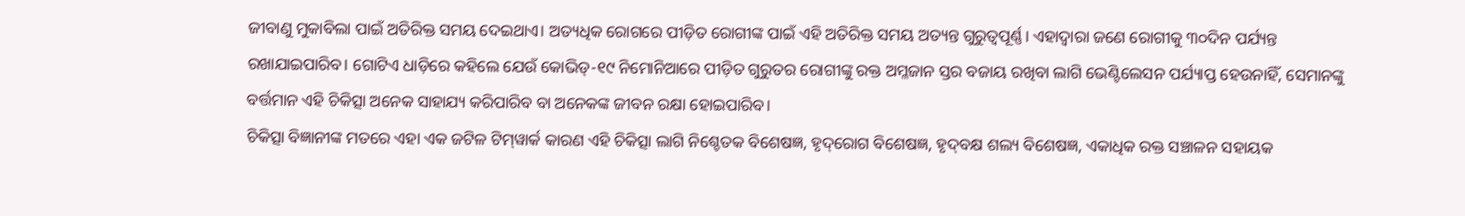ଜୀବାଣୁ ମୁକାବିଲା ପାଇଁ ଅତିରିକ୍ତ ସମୟ ଦେଇଥାଏ। ଅତ୍ୟଧିକ ରୋଗରେ ପୀଡ଼ିତ ରୋଗୀଙ୍କ ପାଇଁ ଏହି ଅତିରିକ୍ତ ସମୟ ଅତ୍ୟନ୍ତ ଗୁରୁତ୍ୱପୂର୍ଣ୍ଣ। ଏହାଦ୍ୱାରା ଜଣେ ରୋଗୀକୁ ୩୦ଦିନ ପର୍ଯ୍ୟନ୍ତ ରଖାଯାଇପାରିବ। ଗୋଟିଏ ଧାଡ଼ିରେ କହିଲେ ଯେଉଁ କୋଭିଡ୍‌-୧୯ ନିମୋନିଆରେ ପୀଡ଼ିତ ଗୁରୁତର ରୋଗୀଙ୍କୁ ରକ୍ତ ଅମ୍ଳଜାନ ସ୍ତର ବଜାୟ ରଖିବା ଲାଗି ଭେଣ୍ଟିଲେସନ ପର୍ଯ୍ୟାପ୍ତ ହେଉନାହିଁ, ସେମାନଙ୍କୁ ବର୍ତ୍ତମାନ ଏହି ଚିକିତ୍ସା ଅନେକ ସାହାଯ୍ୟ କରିପାରିବ ବା ଅନେକଙ୍କ ଜୀବନ ରକ୍ଷା ହୋଇପାରିବ।
ଚିକିତ୍ସା ବିଜ୍ଞାନୀଙ୍କ ମତରେ ଏହା ଏକ ଜଟିଳ ଟିମ୍‌ୱାର୍କ କାରଣ ଏହି ଚିକିତ୍ସା ଲାଗି ନିଶ୍ଚେତକ ବିଶେଷଜ୍ଞ, ହୃଦ୍‌ରୋଗ ବିଶେଷଜ୍ଞ, ହୃଦ୍‌ବକ୍ଷ ଶଲ୍ୟ ବିଶେଷଜ୍ଞ, ଏକାଧିକ ରକ୍ତ ସଞ୍ଚାଳନ ସହାୟକ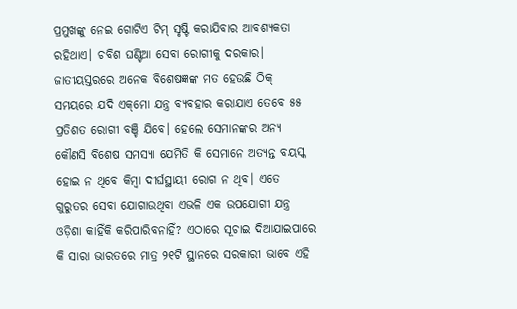ପ୍ରମୁଖଙ୍କୁ ନେଇ ଗୋଟିଏ ଟିମ୍‌ ସୃଷ୍ଟି କରାଯିବାର ଆବଶ୍ୟକତା ରହିଥାଏ। ଚବିଶ ଘଣ୍ଟିଆ ସେବା ରୋଗୀକୁ ଦରକାର। ଜାତୀୟସ୍ତରରେ ଅନେକ ବିଶେଷଜ୍ଞଙ୍କ ମତ ହେଉଛି ଠିକ୍‌ ସମୟରେ ଯଦି ଏକ୍‌ମୋ ଯନ୍ତ୍ର ବ୍ୟବହାର କରାଯାଏ ତେବେ ୫୫ ପ୍ରତିଶତ ରୋଗୀ ବଞ୍ଚି ଯିବେ। ହେଲେ ସେମାନଙ୍କର ଅନ୍ୟ କୌଣସି ବିଶେଷ ସମସ୍ୟା ଯେମିତି କି ସେମାନେ ଅତ୍ୟନ୍ତ ବୟସ୍କ ହୋଇ ନ ଥିବେ କିମ୍ବା ଦୀର୍ଘସ୍ଥାୟୀ ରୋଗ ନ ଥିବ। ଏତେ ଗୁରୁତର ସେବା ଯୋଗାଉଥିବା ଏଭଳି ଏକ ଉପଯୋଗୀ ଯନ୍ତ୍ର ଓଡ଼ିଶା କାହିଁକି କରିପାରିବନାହିଁ? ଏଠାରେ ସୂଚାଇ ଦିଆଯାଇପାରେ କି ସାରା ଭାରତରେ ମାତ୍ର ୨୧ଟି ସ୍ଥାନରେ ସରକାରୀ ଭାବେ ଏହି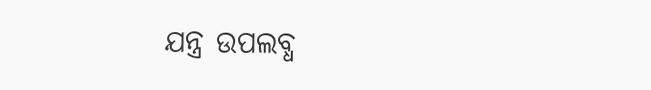ଯନ୍ତ୍ର ଉପଲବ୍ଧ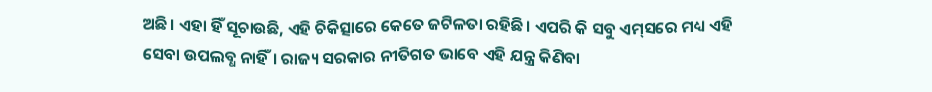ଅଛି। ଏହା ହିଁ ସୂଚାଉଛି, ଏହି ଚିକିତ୍ସାରେ କେତେ ଜଟିଳତା ରହିଛି। ଏପରି କି ସବୁ ଏମ୍‌ସରେ ମଧ୍ୟ ଏହି ସେବା ଉପଲବ୍ଧ ନାହିଁ। ରାଜ୍ୟ ସରକାର ନୀତିଗତ ଭାବେ ଏହି ଯନ୍ତ୍ର କିଣିବା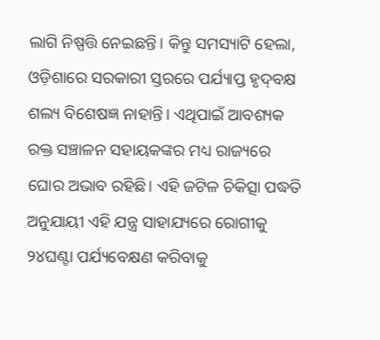ଲାଗି ନିଷ୍ପତ୍ତି ନେଇଛନ୍ତି। କିନ୍ତୁ ସମସ୍ୟାଟି ହେଲା, ଓଡ଼ିଶାରେ ସରକାରୀ ସ୍ତରରେ ପର୍ଯ୍ୟାପ୍ତ ହୃଦ୍‌ବକ୍ଷ ଶଲ୍ୟ ବିଶେଷଜ୍ଞ ନାହାନ୍ତି। ଏଥିପାଇଁ ଆବଶ୍ୟକ ରକ୍ତ ସଞ୍ଚାଳନ ସହାୟକଙ୍କର ମଧ୍ୟ ରାଜ୍ୟରେ ଘୋର ଅଭାବ ରହିଛି। ଏହି ଜଟିଳ ଚିକିତ୍ସା ପଦ୍ଧତି ଅନୁଯାୟୀ ଏହି ଯନ୍ତ୍ର ସାହାଯ୍ୟରେ ରୋଗୀକୁ ୨୪ଘଣ୍ଟା ପର୍ଯ୍ୟବେକ୍ଷଣ କରିବାକୁ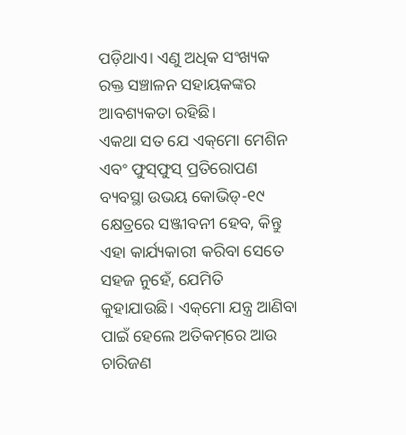ପଡ଼ିଥାଏ। ଏଣୁ ଅଧିକ ସଂଖ୍ୟକ ରକ୍ତ ସଞ୍ଚାଳନ ସହାୟକଙ୍କର ଆବଶ୍ୟକତା ରହିଛି।
ଏକଥା ସତ ଯେ ଏକ୍‌ମୋ ମେଶିନ ଏବଂ ଫୁସ୍‌ଫୁସ୍‌ ପ୍ରତିରୋପଣ ବ୍ୟବସ୍ଥା ଉଭୟ କୋଭିଡ୍‌-୧୯ କ୍ଷେତ୍ରରେ ସଞ୍ଜୀବନୀ ହେବ, କିନ୍ତୁ ଏହା କାର୍ଯ୍ୟକାରୀ କରିବା ସେତେ ସହଜ ନୁହେଁ, ଯେମିତି କୁହାଯାଉଛି। ଏକ୍‌ମୋ ଯନ୍ତ୍ର ଆଣିବା ପାଇଁ ହେଲେ ଅତିକମ୍‌ରେ ଆଉ ଚାରିଜଣ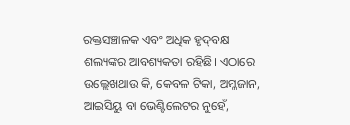ରକ୍ତସଞ୍ଚାଳକ ଏବଂ ଅଧିକ ହୃଦ୍‌ବକ୍ଷ ଶଲ୍ୟଙ୍କର ଆବଶ୍ୟକତା ରହିଛି। ଏଠାରେ ଉଲ୍ଲେଖଥାଉ କି, କେବଳ ଟିକା, ଅମ୍ଳଜାନ, ଆଇସିୟୁ ବା ଭେଣ୍ଟିଲେଟର ନୁହେଁ,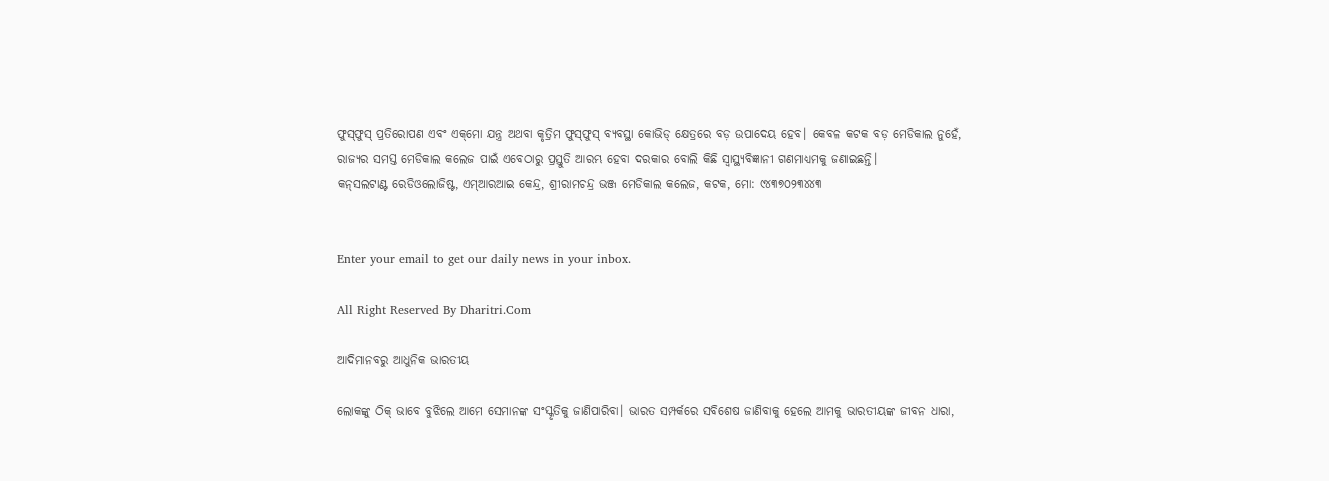ଫୁସ୍‌ଫୁସ୍‌ ପ୍ରତିରୋପଣ ଏବଂ ଏକ୍‌ମୋ ଯନ୍ତ୍ର ଅଥବା କୃତ୍ରିମ ଫୁସ୍‌ଫୁସ୍‌ ବ୍ୟବସ୍ଥା କୋଭିଡ୍‌ କ୍ଷେତ୍ରରେ ବଡ଼ ଉପାଦେୟ ହେବ। କେବଳ କଟକ ବଡ଼ ମେଡିକାଲ ନୁହେଁ, ରାଜ୍ୟର ସମସ୍ତ ମେଡିକାଲ କଲେଜ ପାଇଁ ଏବେଠାରୁ ପ୍ରସ୍ତୁତି ଆରମ୍ଭ ହେବା ଦରକାର ବୋଲି କିଛି ସ୍ବାସ୍ଥ୍ୟବିଜ୍ଞାନୀ ଗଣମାଧ୍ୟମକୁ ଜଣାଇଛନ୍ତି।
କନ୍‌ସଲଟାଣ୍ଟ ରେଡିଓଲୋଜିଷ୍ଟ, ଏମ୍‌ଆରଆଇ କେନ୍ଦ୍ର, ଶ୍ରୀରାମଚନ୍ଦ୍ର ଭଞ୍ଜ ମେଡିକାଲ କଲେଜ, କଟକ, ମୋ: ୯୪୩୭୦୨୩୪୪୩


Enter your email to get our daily news in your inbox.

All Right Reserved By Dharitri.Com

ଆଦିମାନବରୁ ଆଧୁନିକ ଭାରତୀୟ

ଲୋକଙ୍କୁ ଠିକ୍‌ ଭାବେ ବୁଝିଲେ ଆମେ ସେମାନଙ୍କ ସଂସ୍କୃତିକୁ ଜାଣିପାରିବା। ଭାରତ ସମ୍ପର୍କରେ ସବିଶେଷ ଜାଣିବାକୁ ହେଲେ ଆମକୁ ଭାରତୀୟଙ୍କ ଜୀବନ ଧାରା,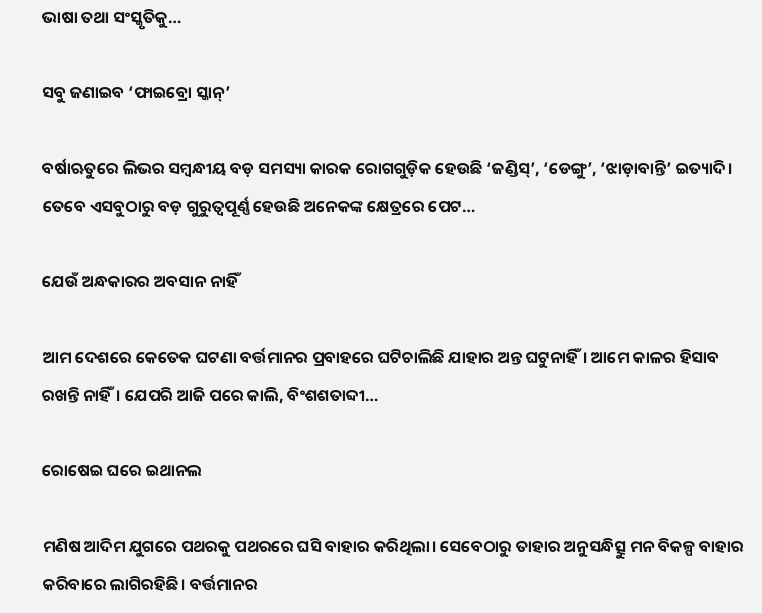ଭାଷା ତଥା ସଂସ୍କୃତିକୁ…

ସବୁ ଜଣାଇବ ‘ଫାଇବ୍ରୋ ସ୍କାନ୍‌’

ବର୍ଷାଋତୁରେ ଲିଭର ସମ୍ବନ୍ଧୀୟ ବଡ଼ ସମସ୍ୟା କାରକ ରୋଗଗୁଡ଼ିକ ହେଉଛି ‘ଜଣ୍ଡିସ୍‌’, ‘ଡେଙ୍ଗୁ’, ‘ଝାଡ଼ାବାନ୍ତି’ ଇତ୍ୟାଦି। ତେବେ ଏସବୁଠାରୁ ବଡ଼ ଗୁରୁତ୍ୱପୂର୍ଣ୍ଣ ହେଉଛି ଅନେକଙ୍କ କ୍ଷେତ୍ରରେ ପେଟ…

ଯେଉଁ ଅନ୍ଧକାରର ଅବସାନ ନାହିଁ

ଆମ ଦେଶରେ କେତେକ ଘଟଣା ବର୍ତ୍ତମାନର ପ୍ରବାହରେ ଘଟିଚାଲିଛି ଯାହାର ଅନ୍ତ ଘଟୁନାହିଁ। ଆମେ କାଳର ହିସାବ ରଖନ୍ତି ନାହିଁ। ଯେପରି ଆଜି ପରେ କାଲି, ବିଂଶଶତାବ୍ଦୀ…

ରୋଷେଇ ଘରେ ଇଥାନଲ

ମଣିଷ ଆଦିମ ଯୁଗରେ ପଥରକୁ ପଥରରେ ଘସି ବାହାର କରିଥିଲା। ସେବେଠାରୁ ତାହାର ଅନୁସନ୍ଧିତ୍ସୁ ମନ ବିକଳ୍ପ ବାହାର କରିବାରେ ଲାଗିରହିଛି। ବର୍ତ୍ତମାନର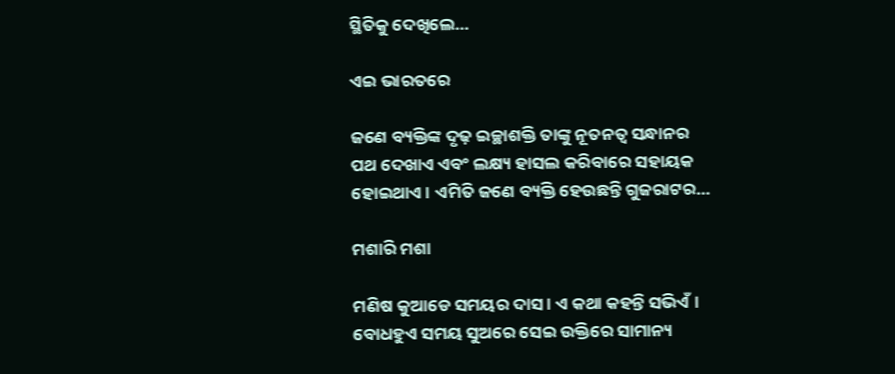ସ୍ଥିତିକୁ ଦେଖିଲେ…

ଏଇ ଭାରତରେ

ଜଣେ ବ୍ୟକ୍ତିଙ୍କ ଦୃଢ଼ ଇଚ୍ଛାଶକ୍ତି ତାଙ୍କୁ ନୂତନତ୍ୱ ସନ୍ଧାନର ପଥ ଦେଖାଏ ଏବଂ ଲକ୍ଷ୍ୟ ହାସଲ କରିବାରେ ସହାୟକ ହୋଇଥାଏ। ଏମିତି ଜଣେ ବ୍ୟକ୍ତି ହେଉଛନ୍ତି ଗୁଜରାଟର…

ମଶାରି ମଶା

ମଣିଷ କୁଆଡେ ସମୟର ଦାସ। ଏ କଥା କହନ୍ତି ସଭିଏଁ। ବୋଧହୁଏ ସମୟ ସୁଅରେ ସେଇ ଉକ୍ତିରେ ସାମାନ୍ୟ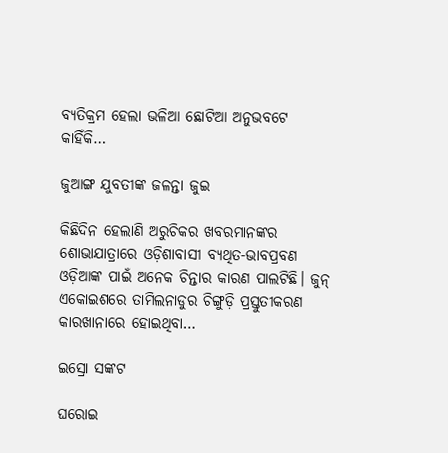ବ୍ୟତିକ୍ରମ ହେଲା ଭଳିଆ ଛୋଟିଆ ଅନୁଭବଟେ କାହିଁକି…

ଜୁଆଙ୍ଗ ଯୁବତୀଙ୍କ ଜଳନ୍ତା ଜୁଇ

କିଛିଦିନ ହେଲାଣି ଅରୁଚିକର ଖବରମାନଙ୍କର ଶୋଭାଯାତ୍ରାରେ ଓଡ଼ିଶାବାସୀ ବ୍ୟଥିତ-ଭାବପ୍ରବଣ ଓଡ଼ିଆଙ୍କ ପାଇଁ ଅନେକ ଚିନ୍ତାର କାରଣ ପାଲଟିଛି। ଜୁନ୍‌ ଏକୋଇଶରେ ତାମିଲନାଡୁର ଚିଙ୍ଗୁଡ଼ି ପ୍ରସ୍ତୁତୀକରଣ କାରଖାନାରେ ହୋଇଥିବା…

ଇସ୍ରୋ ସଙ୍କଟ

ଘରୋଇ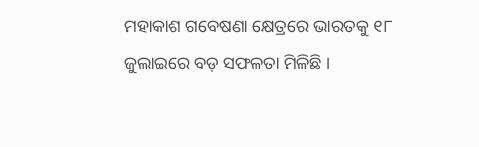ମହାକାଶ ଗବେଷଣା କ୍ଷେତ୍ରରେ ଭାରତକୁ ୧୮ ଜୁଲାଇରେ ବଡ଼ ସଫଳତା ମିଳିଛି ।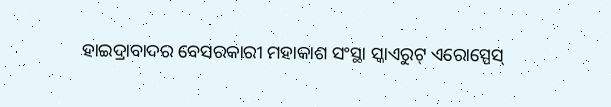ହାଇଦ୍ରାବାଦର ବେସରକାରୀ ମହାକାଶ ସଂସ୍ଥା ସ୍କାଏରୁଟ୍‌ ଏରୋସ୍ପେସ୍‌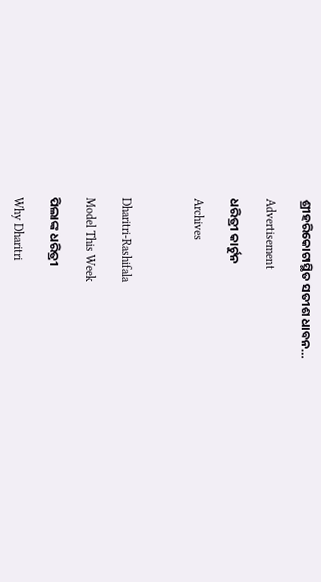ଶ୍ରୀହରିକୋଟାସ୍ଥିତ ସତୀଶ ଧାବନ…

Advertisement

ଧରିତ୍ରୀ କାର୍ଟୁନ

Archives



Dharitri-Rashifala

Model This Week

ପିଲାଙ୍କ ଧରିତ୍ରୀ

Why Dharitri